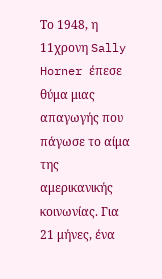Το 1948, η 11χρονη Sally Horner έπεσε θύμα μιας απαγωγής που πάγωσε το αίμα της αμερικανικής κοινωνίας. Για 21 μήνες, ένα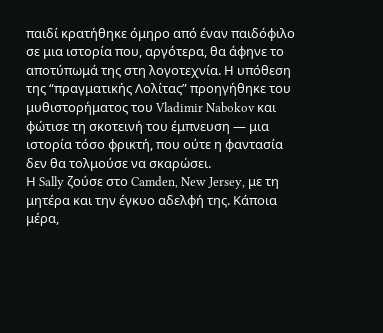παιδί κρατήθηκε όμηρο από έναν παιδόφιλο σε μια ιστορία που, αργότερα, θα άφηνε το αποτύπωμά της στη λογοτεχνία. Η υπόθεση της “πραγματικής Λολίτας” προηγήθηκε του μυθιστορήματος του Vladimir Nabokov και φώτισε τη σκοτεινή του έμπνευση — μια ιστορία τόσο φρικτή, που ούτε η φαντασία δεν θα τολμούσε να σκαρώσει.
Η Sally ζούσε στο Camden, New Jersey, με τη μητέρα και την έγκυο αδελφή της. Κάποια μέρα,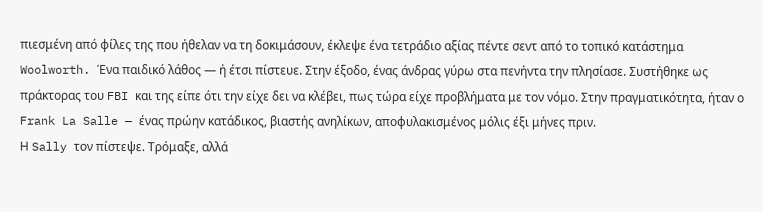πιεσμένη από φίλες της που ήθελαν να τη δοκιμάσουν, έκλεψε ένα τετράδιο αξίας πέντε σεντ από το τοπικό κατάστημα Woolworth. Ένα παιδικό λάθος — ή έτσι πίστευε. Στην έξοδο, ένας άνδρας γύρω στα πενήντα την πλησίασε. Συστήθηκε ως πράκτορας του FBI και της είπε ότι την είχε δει να κλέβει, πως τώρα είχε προβλήματα με τον νόμο. Στην πραγματικότητα, ήταν ο Frank La Salle — ένας πρώην κατάδικος, βιαστής ανηλίκων, αποφυλακισμένος μόλις έξι μήνες πριν.
Η Sally τον πίστεψε. Τρόμαξε, αλλά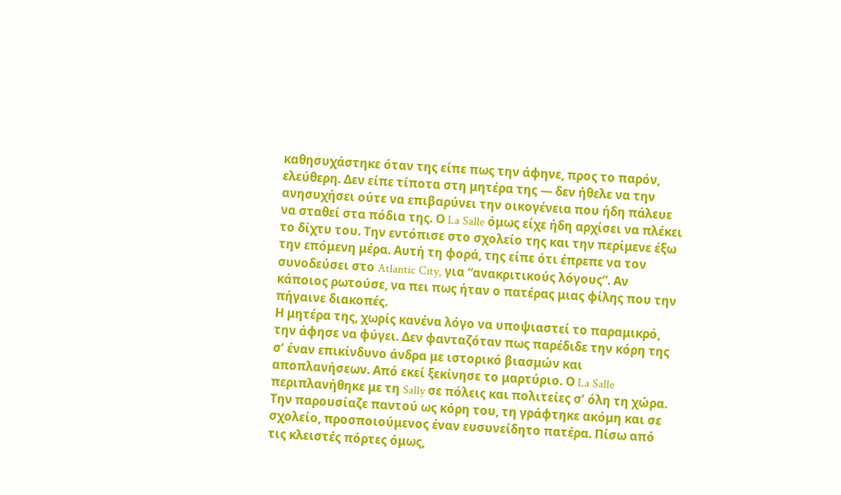καθησυχάστηκε όταν της είπε πως την άφηνε, προς το παρόν, ελεύθερη. Δεν είπε τίποτα στη μητέρα της — δεν ήθελε να την ανησυχήσει ούτε να επιβαρύνει την οικογένεια που ήδη πάλευε να σταθεί στα πόδια της. Ο La Salle όμως είχε ήδη αρχίσει να πλέκει το δίχτυ του. Την εντόπισε στο σχολείο της και την περίμενε έξω την επόμενη μέρα. Αυτή τη φορά, της είπε ότι έπρεπε να τον συνοδεύσει στο Atlantic City, για “ανακριτικούς λόγους”. Αν κάποιος ρωτούσε, να πει πως ήταν ο πατέρας μιας φίλης που την πήγαινε διακοπές.
Η μητέρα της, χωρίς κανένα λόγο να υποψιαστεί το παραμικρό, την άφησε να φύγει. Δεν φανταζόταν πως παρέδιδε την κόρη της σ’ έναν επικίνδυνο άνδρα με ιστορικό βιασμών και αποπλανήσεων. Από εκεί ξεκίνησε το μαρτύριο. Ο La Salle περιπλανήθηκε με τη Sally σε πόλεις και πολιτείες σ’ όλη τη χώρα. Την παρουσίαζε παντού ως κόρη του, τη γράφτηκε ακόμη και σε σχολείο, προσποιούμενος έναν ευσυνείδητο πατέρα. Πίσω από τις κλειστές πόρτες όμως,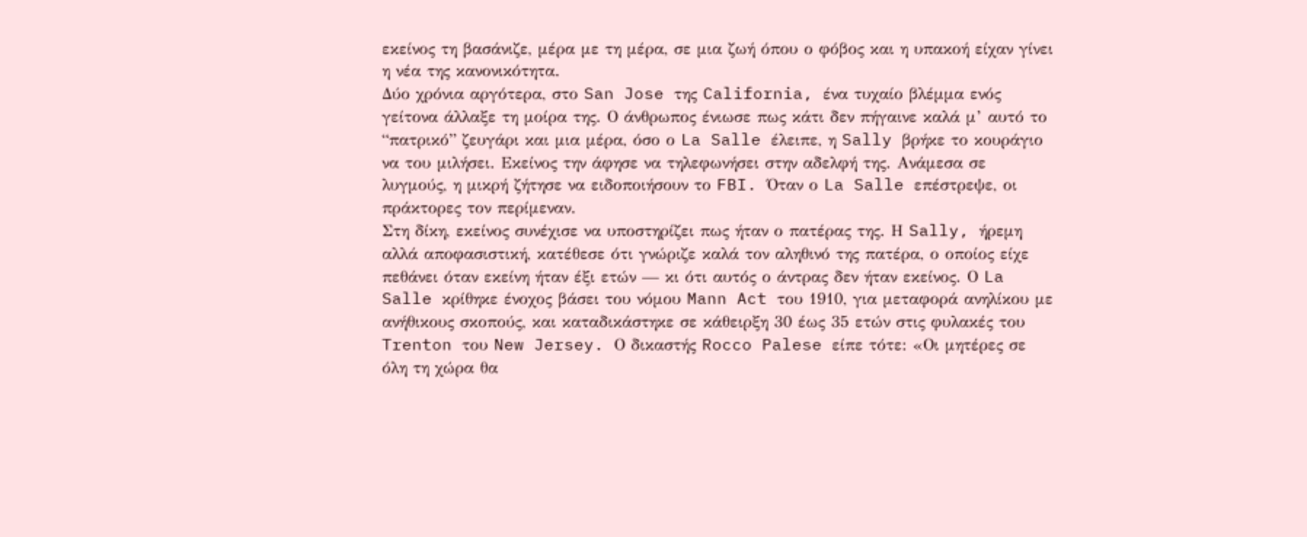εκείνος τη βασάνιζε, μέρα με τη μέρα, σε μια ζωή όπου ο φόβος και η υπακοή είχαν γίνει η νέα της κανονικότητα.
Δύο χρόνια αργότερα, στο San Jose της California, ένα τυχαίο βλέμμα ενός γείτονα άλλαξε τη μοίρα της. Ο άνθρωπος ένιωσε πως κάτι δεν πήγαινε καλά μ’ αυτό το “πατρικό” ζευγάρι και μια μέρα, όσο ο La Salle έλειπε, η Sally βρήκε το κουράγιο να του μιλήσει. Εκείνος την άφησε να τηλεφωνήσει στην αδελφή της. Ανάμεσα σε λυγμούς, η μικρή ζήτησε να ειδοποιήσουν το FBI. Όταν ο La Salle επέστρεψε, οι πράκτορες τον περίμεναν.
Στη δίκη, εκείνος συνέχισε να υποστηρίζει πως ήταν ο πατέρας της. Η Sally, ήρεμη αλλά αποφασιστική, κατέθεσε ότι γνώριζε καλά τον αληθινό της πατέρα, ο οποίος είχε πεθάνει όταν εκείνη ήταν έξι ετών — κι ότι αυτός ο άντρας δεν ήταν εκείνος. Ο La Salle κρίθηκε ένοχος βάσει του νόμου Mann Act του 1910, για μεταφορά ανηλίκου με ανήθικους σκοπούς, και καταδικάστηκε σε κάθειρξη 30 έως 35 ετών στις φυλακές του Trenton του New Jersey. Ο δικαστής Rocco Palese είπε τότε: «Οι μητέρες σε όλη τη χώρα θα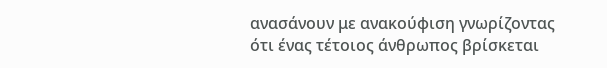ανασάνουν με ανακούφιση γνωρίζοντας ότι ένας τέτοιος άνθρωπος βρίσκεται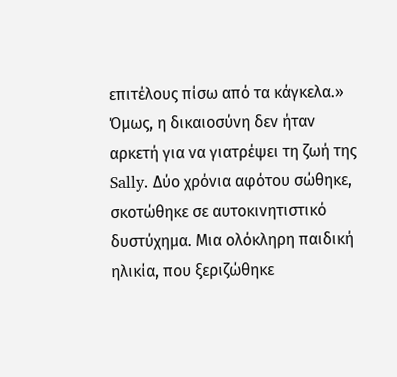επιτέλους πίσω από τα κάγκελα.»
Όμως, η δικαιοσύνη δεν ήταν αρκετή για να γιατρέψει τη ζωή της Sally. Δύο χρόνια αφότου σώθηκε, σκοτώθηκε σε αυτοκινητιστικό δυστύχημα. Μια ολόκληρη παιδική ηλικία, που ξεριζώθηκε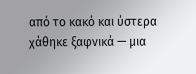από το κακό και ύστερα χάθηκε ξαφνικά — μια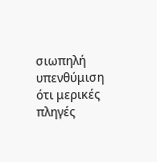σιωπηλή υπενθύμιση ότι μερικές πληγές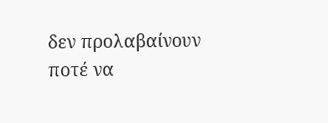δεν προλαβαίνουν ποτέ να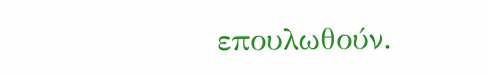επουλωθούν.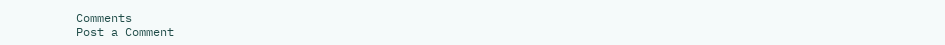Comments
Post a Comment